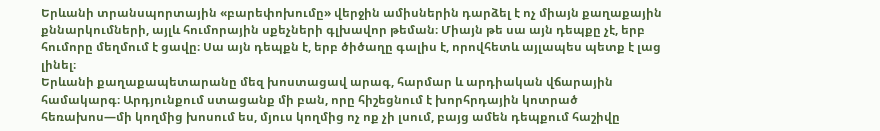Երևանի տրանսպորտային «բարեփոխումը» վերջին ամիսներին դարձել է ոչ միայն քաղաքային քննարկումների, այլև հումորային սքեչների գլխավոր թեման։ Միայն թե սա այն դեպքը չէ, երբ հումորը մեղմում է ցավը։ Սա այն դեպքն է, երբ ծիծաղը գալիս է, որովհետև այլապես պետք է լաց լինել։
Երևանի քաղաքապետարանը մեզ խոստացավ արագ, հարմար և արդիական վճարային համակարգ։ Արդյունքում ստացանք մի բան, որը հիշեցնում է խորհրդային կոտրած հեռախոս—մի կողմից խոսում ես, մյուս կողմից ոչ ոք չի լսում, բայց ամեն դեպքում հաշիվը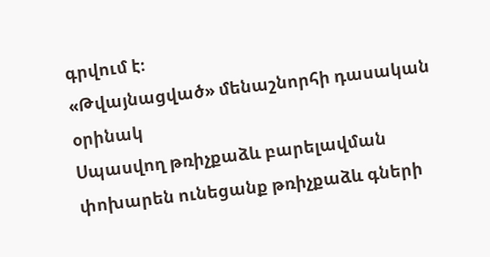գրվում է։
«Թվայնացված» մենաշնորհի դասական օրինակ
Սպասվող թռիչքաձև բարելավման փոխարեն ունեցանք թռիչքաձև գների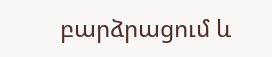բարձրացում և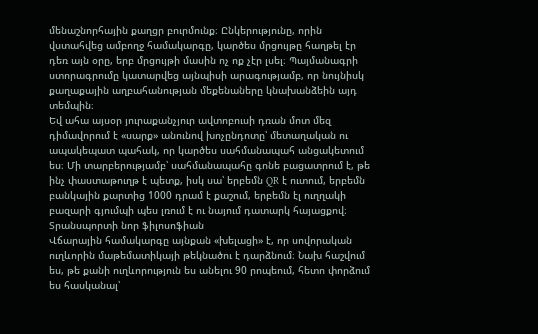մենաշնորհային քաղցր բուրմունք։ Ընկերությունը, որին վստահվեց ամբողջ համակարգը, կարծես մրցույթը հաղթել էր դեռ այն օրը, երբ մրցույթի մասին ոչ ոք չէր լսել։ Պայմանագրի ստորագրումը կատարվեց այնպիսի արագությամբ, որ նույնիսկ քաղաքային աղբահանության մեքենաները կնախանձեին այդ տեմպին։
Եվ ահա այսօր յուրաքանչյուր ավտոբուսի դռան մոտ մեզ դիմավորում է «սարք» անունով խոչընդոտը՝ մետաղական ու ապակեպատ պահակ, որ կարծես սահմանապահ անցակետում ես։ Մի տարբերությամբ՝ սահմանապահը գոնե բացատրում է, թե ինչ փաստաթուղթ է պետք, իսկ սա՝ երբեմն QR է ուտում, երբեմն բանկային քարտից 1000 դրամ է քաշում, երբեմն էլ ուղղակի բազարի գյումպի պես լռում է ու նայում դատարկ հայացքով։
Տրանսպորտի նոր ֆիլոսոֆիան
Վճարային համակարգը այնքան «խելացի» է, որ սովորական ուղևորին մաթեմատիկայի թեկնածու է դարձնում։ Նախ հաշվում ես, թե քանի ուղևորություն ես անելու 90 րոպեում, հետո փորձում ես հասկանալ՝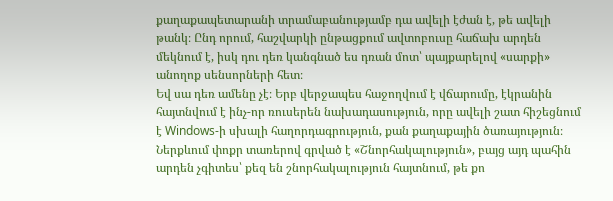քաղաքապետարանի տրամաբանությամբ դա ավելի էժան է, թե ավելի թանկ։ Ընդ որում, հաշվարկի ընթացքում ավտոբուսը հաճախ արդեն մեկնում է, իսկ դու դեռ կանգնած ես դռան մոտ՝ պայքարելով «սարքի» անողոք սենսորների հետ։
Եվ սա դեռ ամենը չէ։ Երբ վերջապես հաջողվում է վճարումը, էկրանին հայտնվում է ինչ-որ ռուսերեն նախադասություն, որը ավելի շատ հիշեցնում է Windows-ի սխալի հաղորդագրություն, քան քաղաքային ծառայություն։ Ներքևում փոքր տառերով գրված է «Շնորհակալություն», բայց այդ պահին արդեն չգիտես՝ քեզ են շնորհակալություն հայտնում, թե քո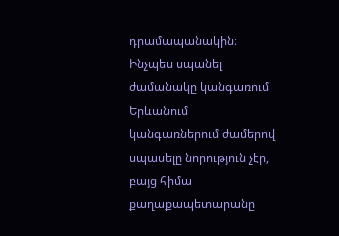դրամապանակին։
Ինչպես սպանել ժամանակը կանգառում
Երևանում կանգառներում ժամերով սպասելը նորություն չէր, բայց հիմա քաղաքապետարանը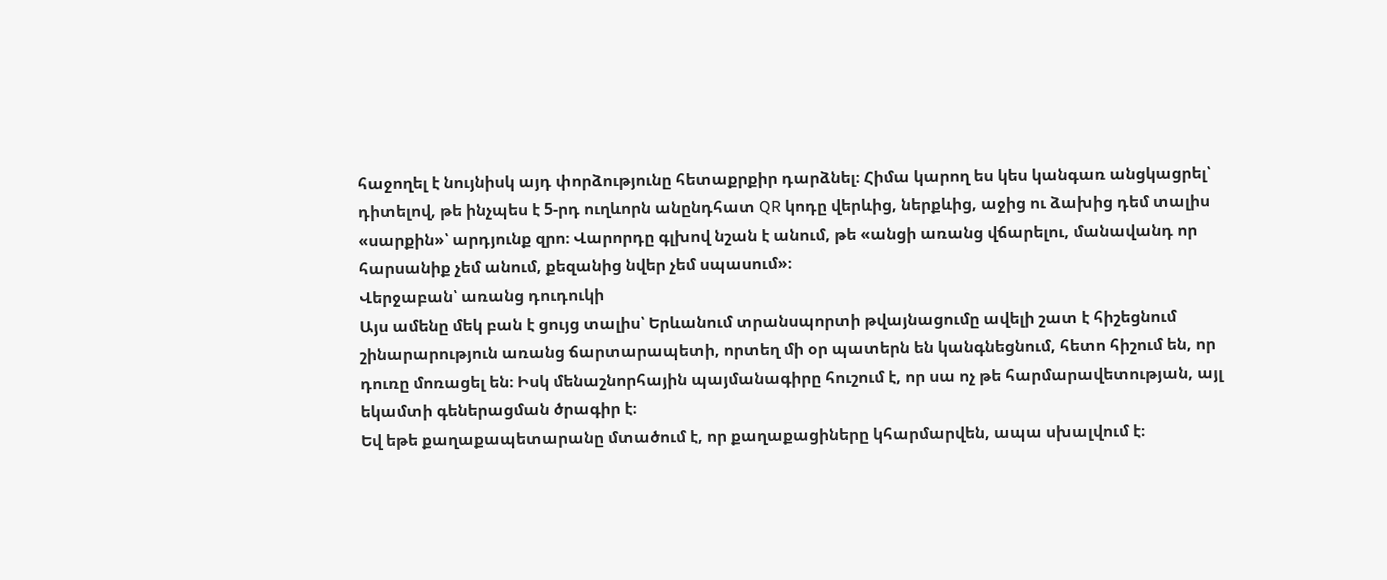հաջողել է նույնիսկ այդ փորձությունը հետաքրքիր դարձնել։ Հիմա կարող ես կես կանգառ անցկացրել՝ դիտելով, թե ինչպես է 5-րդ ուղևորն անընդհատ QR կոդը վերևից, ներքևից, աջից ու ձախից դեմ տալիս «սարքին»՝ արդյունք զրո։ Վարորդը գլխով նշան է անում, թե «անցի առանց վճարելու, մանավանդ որ հարսանիք չեմ անում, քեզանից նվեր չեմ սպասում»։
Վերջաբան՝ առանց դուդուկի
Այս ամենը մեկ բան է ցույց տալիս՝ Երևանում տրանսպորտի թվայնացումը ավելի շատ է հիշեցնում շինարարություն առանց ճարտարապետի, որտեղ մի օր պատերն են կանգնեցնում, հետո հիշում են, որ դուռը մոռացել են։ Իսկ մենաշնորհային պայմանագիրը հուշում է, որ սա ոչ թե հարմարավետության, այլ եկամտի գեներացման ծրագիր է։
Եվ եթե քաղաքապետարանը մտածում է, որ քաղաքացիները կհարմարվեն, ապա սխալվում է։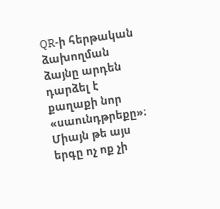QR-ի հերթական ձախողման ձայնը արդեն դարձել է քաղաքի նոր «սաունդթրեքը»։ Միայն թե այս երգը ոչ ոք չի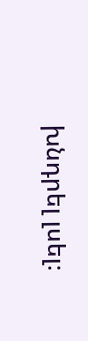խնդրել լսել։